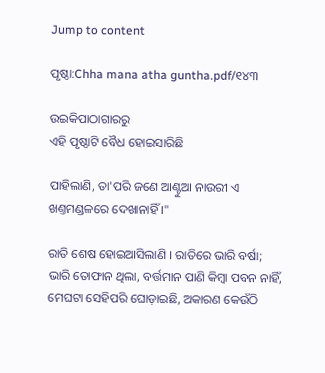Jump to content

ପୃଷ୍ଠା:Chha mana atha guntha.pdf/୧୪୩

ଉଇକିପାଠାଗାର‌ରୁ
ଏହି ପୃଷ୍ଠାଟି ବୈଧ ହୋଇସାରିଛି

ପାହିଲାଣି, ତା'ପରି ଜଣେ ଆଣ୍ଟୁଆ ନାଉରୀ ଏ ଖଣ୍ତମଣ୍ଡଳରେ ଦେଖାନାହିଁ ।"

ରାତି ଶେଷ ହୋଇଆସିଲାଣି । ରାତିରେ ଭାରି ବର୍ଷା; ଭାରି ତୋଫାନ ଥିଲା, ବର୍ତ୍ତମାନ ପାଣି କିମ୍ବା ପବନ ନାହିଁ, ମେଘଟା ସେହିପରି ଘୋଡ଼ାଇଛି, ଅକାରଣ କେଉଁଠି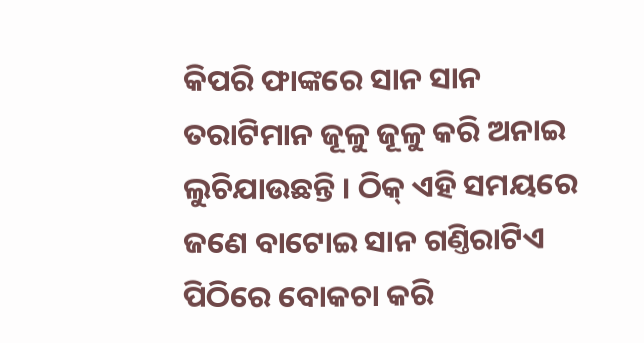କିପରି ଫାଙ୍କରେ ସାନ ସାନ ତରାଟିମାନ ଜୂଳୁ ଜୂଳୁ କରି ଅନାଇ ଲୁଚିଯାଉଛନ୍ତି । ଠିକ୍ ଏହି ସମୟରେ ଜଣେ ବାଟୋଇ ସାନ ଗଣ୍ତିରାଟିଏ ପିଠିରେ ବୋକଚା କରି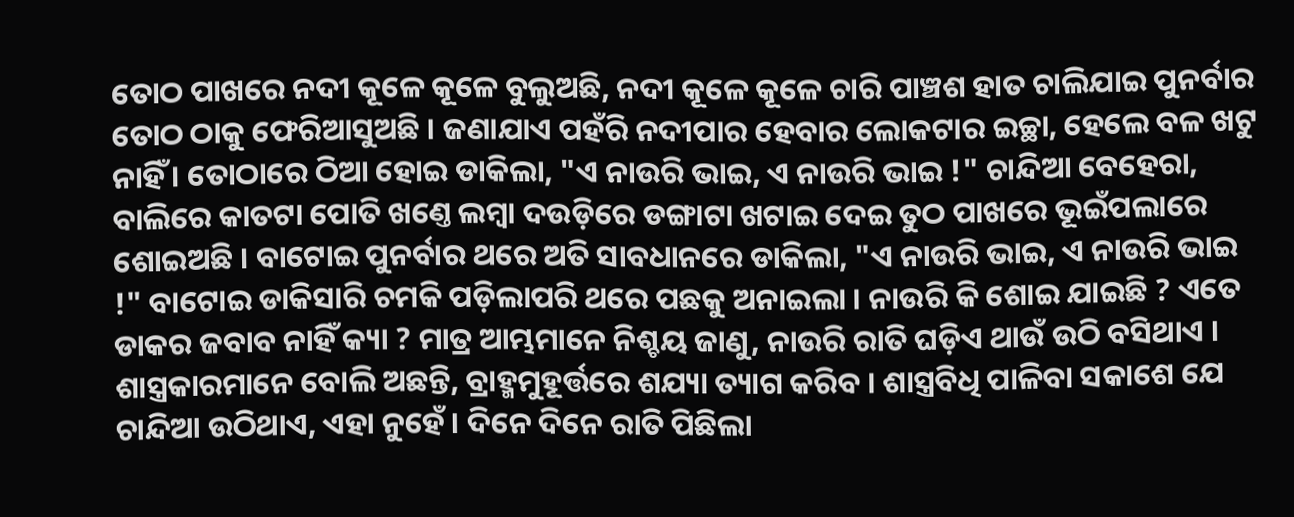ତୋଠ ପାଖରେ ନଦୀ କୂଳେ କୂଳେ ବୁଲୁଅଛି, ନଦୀ କୂଳେ କୂଳେ ଚାରି ପାଞ୍ଚଶ ହାତ ଚାଲିଯାଇ ପୁନର୍ବାର ତୋଠ ଠାକୁ ଫେରିଆସୁଅଛି । ଜଣାଯାଏ ପହଁରି ନଦୀପାର ହେବାର ଲୋକଟାର ଇଚ୍ଛା, ହେଲେ ବଳ ଖଟୁ ନାହିଁ । ତୋଠାରେ ଠିଆ ହୋଇ ଡାକିଲା, "ଏ ନାଉରି ଭାଇ, ଏ ନାଉରି ଭାଇ !" ଚାନ୍ଦିଆ ବେହେରା, ବାଲିରେ କାତଟା ପୋତି ଖଣ୍ତେ ଲମ୍ବା ଦଉଡ଼ିରେ ଡଙ୍ଗାଟା ଖଟାଇ ଦେଇ ତୁଠ ପାଖରେ ଭୂଇଁପଲାରେ ଶୋଇଅଛି । ବାଟୋଇ ପୁନର୍ବାର ଥରେ ଅତି ସାବଧାନରେ ଡାକିଲା, "ଏ ନାଉରି ଭାଇ, ଏ ନାଉରି ଭାଇ !" ବାଟୋଇ ଡାକିସାରି ଚମକି ପଡ଼ିଲାପରି ଥରେ ପଛକୁ ଅନାଇଲା । ନାଉରି କି ଶୋଇ ଯାଇଛି ? ଏତେ ଡାକର ଜବାବ ନାହିଁ କ୍ୟା ? ମାତ୍ର ଆମ୍ଭମାନେ ନିଶ୍ଚୟ ଜାଣୁ, ନାଉରି ରାତି ଘଡ଼ିଏ ଥାଉଁ ଉଠି ବସିଥାଏ । ଶାସ୍ତ୍ରକାରମାନେ ବୋଲି ଅଛନ୍ତି, ବ୍ରାହ୍ମମୁହୂର୍ତ୍ତରେ ଶଯ୍ୟା ତ୍ୟାଗ କରିବ । ଶାସ୍ତ୍ରବିଧି ପାଳିବା ସକାଶେ ଯେ ଚାନ୍ଦିଆ ଉଠିଥାଏ, ଏହା ନୁହେଁ । ଦିନେ ଦିନେ ରାତି ପିଛିଲା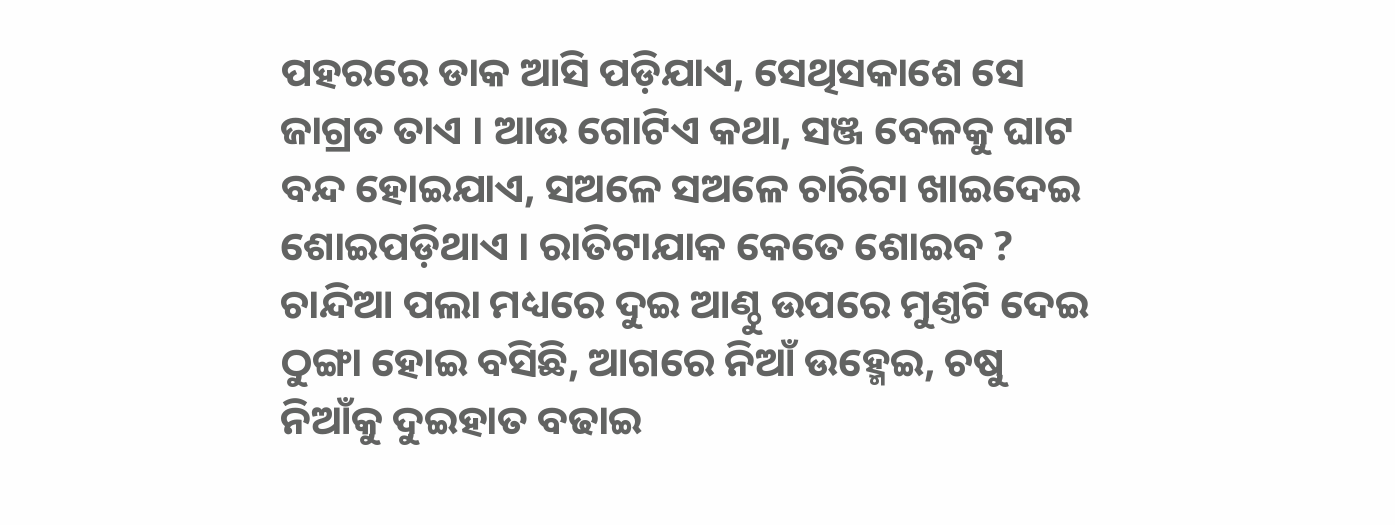ପହରରେ ଡାକ ଆସି ପଡ଼ିଯାଏ, ସେଥିସକାଶେ ସେ ଜାଗ୍ରତ ତାଏ । ଆଉ ଗୋଟିଏ କଥା, ସଞ୍ଜ ବେଳକୁ ଘାଟ ବନ୍ଦ ହୋଇଯାଏ, ସଅଳେ ସଅଳେ ଚାରିଟା ଖାଇଦେଇ ଶୋଇପଡ଼ିଥାଏ । ରାତିଟାଯାକ କେତେ ଶୋଇବ ? ଚାନ୍ଦିଆ ପଲା ମଧ୍ୟରେ ଦୁଇ ଆଣ୍ଠୁ ଉପରେ ମୁଣ୍ତଟି ଦେଇ ଠୁଙ୍ଗା ହୋଇ ବସିଛି, ଆଗରେ ନିଆଁ ଉହ୍ମେଇ, ଚଷୁ ନିଆଁକୁ ଦୁଇହାତ ବଢାଇ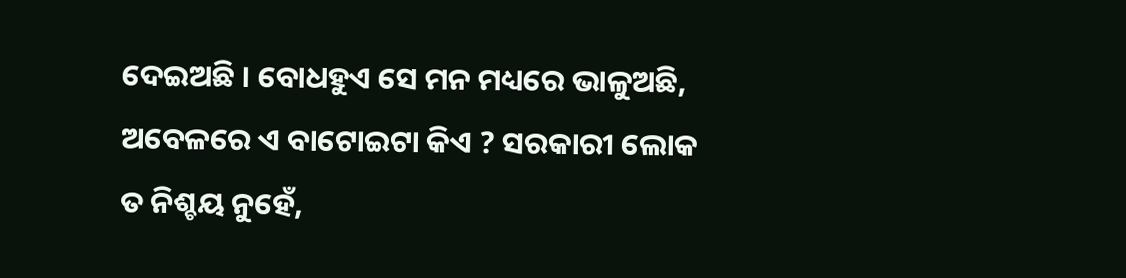ଦେଇଅଛି । ବୋଧହୁଏ ସେ ମନ ମଧ୍ୟରେ ଭାଳୁଅଛି, ଅବେଳରେ ଏ ବାଟୋଇଟା କିଏ ? ସରକାରୀ ଲୋକ ତ ନିଶ୍ଚୟ ନୁହେଁ,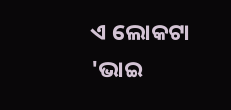ଏ ଲୋକଟା 'ଭାଇ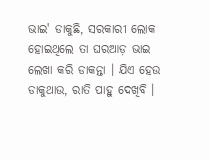ଭାଇ' ଡାକୁଛି, ସରକାରୀ ଲୋକ ହୋଇଥିଲେ ତା ଘରଆଡ଼ ଭାଇ ଲେଖା କରି ଡାକନ୍ତା । ଯିଏ ହେଉ ଡାକୁଥାଉ, ରାତି ପାହୁ ଦେଖିବି ।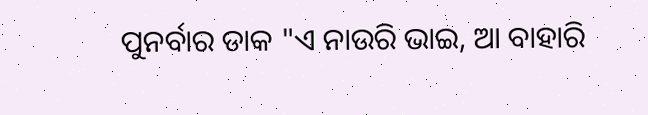ପୁନର୍ବାର ଡାକ "ଏ ନାଉରି ଭାଇ, ଆ ବାହାରି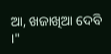ଆ, ଖଜାଖିଆ ଦେବି ।"